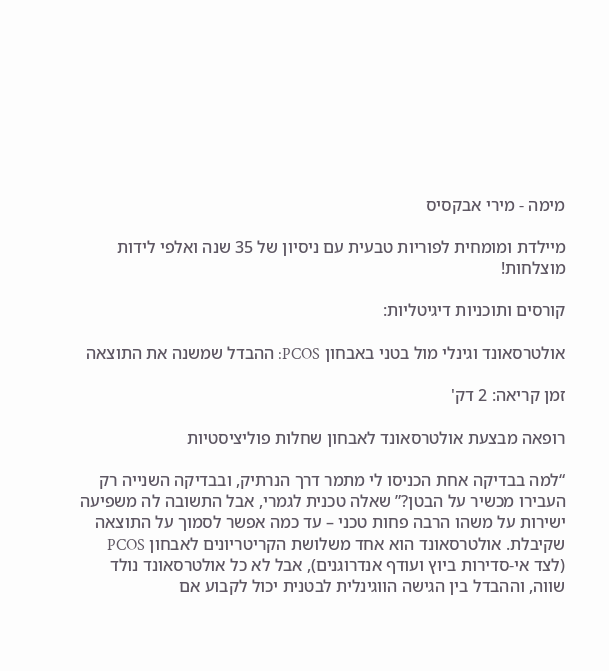מימה - מירי אבקסיס

מיילדת ומומחית לפוריות טבעית עם ניסיון של 35 שנה ואלפי לידות מוצלחות!

קורסים ותוכניות דיגיטליות:

אולטרסאונד וגינלי מול בטני באבחון PCOS: ההבדל שמשנה את התוצאה

זמן קריאה: 2 דק'

רופאה מבצעת אולטרסאונד לאבחון שחלות פוליציסטיות

“למה בבדיקה אחת הכניסו לי מתמר דרך הנרתיק, ובבדיקה השנייה רק העבירו מכשיר על הבטן?” שאלה טכנית לגמרי, אבל התשובה לה משפיעה ישירות על משהו הרבה פחות טכני – עד כמה אפשר לסמוך על התוצאה שקיבלת. אולטרסאונד הוא אחד משלושת הקריטריונים לאבחון PCOS (לצד אי-סדירות ביוץ ועודף אנדרוגנים), אבל לא כל אולטרסאונד נולד שווה, וההבדל בין הגישה הווגינלית לבטנית יכול לקבוע אם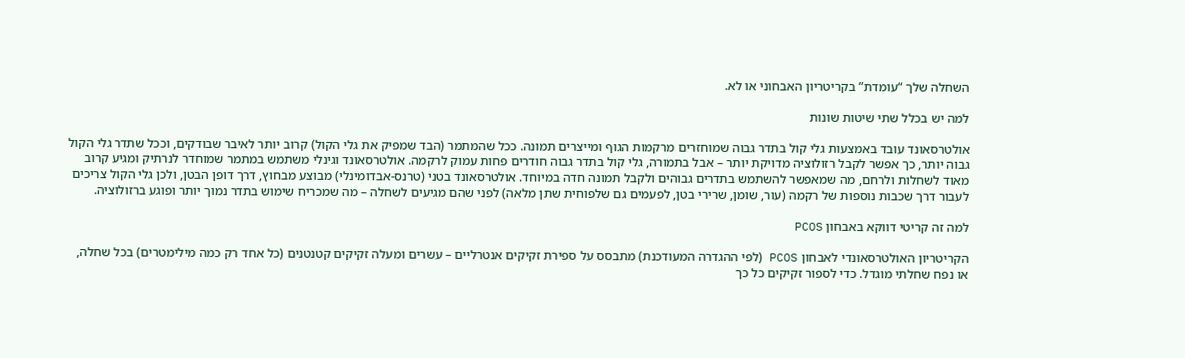השחלה שלך “עומדת” בקריטריון האבחוני או לא.

למה יש בכלל שתי שיטות שונות

אולטרסאונד עובד באמצעות גלי קול בתדר גבוה שמוחזרים מרקמות הגוף ומייצרים תמונה. ככל שהמתמר (הבד שמפיק את גלי הקול) קרוב יותר לאיבר שבודקים, וככל שתדר גלי הקול גבוה יותר, כך אפשר לקבל רזולוציה מדויקת יותר – אבל בתמורה, גלי קול בתדר גבוה חודרים פחות עמוק לרקמה. אולטרסאונד וגינלי משתמש במתמר שמוחדר לנרתיק ומגיע קרוב מאוד לשחלות ולרחם, מה שמאפשר להשתמש בתדרים גבוהים ולקבל תמונה חדה במיוחד. אולטרסאונד בטני (טרנס-אבדומינלי) מבוצע מבחוץ, דרך דופן הבטן, ולכן גלי הקול צריכים לעבור דרך שכבות נוספות של רקמה (עור, שומן, שרירי בטן, לפעמים גם שלפוחית שתן מלאה) לפני שהם מגיעים לשחלה – מה שמכריח שימוש בתדר נמוך יותר ופוגע ברזולוציה.

למה זה קריטי דווקא באבחון PCOS

הקריטריון האולטרסאונדי לאבחון PCOS (לפי ההגדרה המעודכנת) מתבסס על ספירת זקיקים אנטרליים – עשרים ומעלה זקיקים קטנטנים (כל אחד רק כמה מילימטרים) בכל שחלה, או נפח שחלתי מוגדל. כדי לספור זקיקים כל כך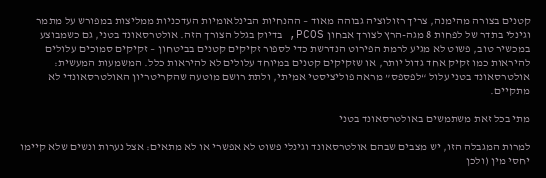קטנים בצורה מהימנה, צריך רזולוציה גבוהה מאוד – ההנחיות הבינלאומיות העדכניות ממליצות במפורש על מתמר וגינלי בתדר של לפחות 8 מגה-הרץ לצורך אבחון PCOS, בדיוק בגלל הצורך הזה. אולטרסאונד בטני, גם כשמבוצע במכשיר טוב, פשוט לא מגיע לרמת הפירוט הנדרשת כדי לספור זקיקים קטנים בביטחון – זקיקים סמוכים עלולים להיראות כמו זקיק אחד גדול יותר, או שזקיקים קטנים במיוחד עלולים לא להיראות כלל. המשמעות המעשית: אולטרסאונד בטני עלול “לפספס” מראה פוליציסטי אמיתי, ולתת רושם מוטעה שהקריטריון האולטרסאונדי לא מתקיים.

מתי בכל זאת משתמשים באולטרסאונד בטני

למרות המגבלה הזו, יש מצבים שבהם אולטרסאונד וגינלי פשוט לא אפשרי או לא מתאים: אצל נערות ונשים שלא קיימו יחסי מין (ולכן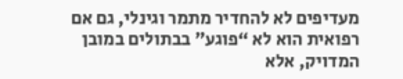מעדיפים לא להחדיר מתמר וגינלי, גם אם רפואית הוא לא “פוגע” בבתולים במובן המדויק, אלא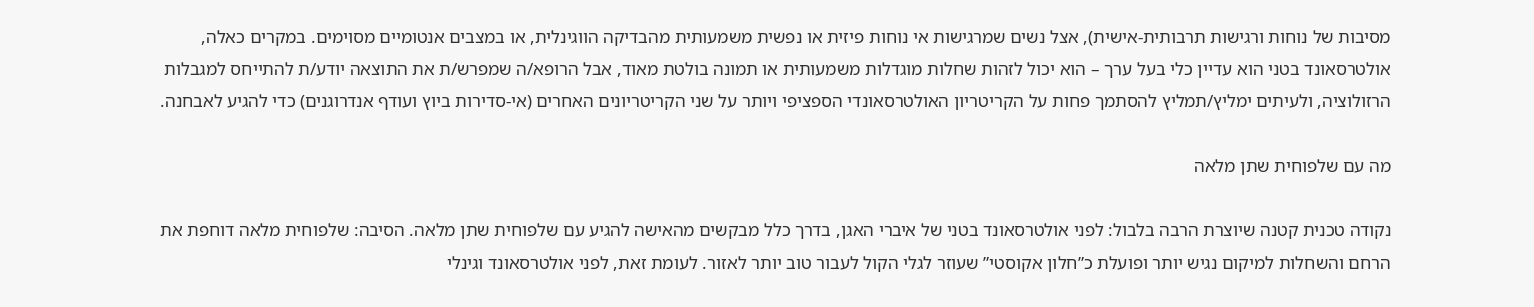מסיבות של נוחות ורגישות תרבותית-אישית), אצל נשים שמרגישות אי נוחות פיזית או נפשית משמעותית מהבדיקה הווגינלית, או במצבים אנטומיים מסוימים. במקרים כאלה, אולטרסאונד בטני הוא עדיין כלי בעל ערך – הוא יכול לזהות שחלות מוגדלות משמעותית או תמונה בולטת מאוד, אבל הרופא/ה שמפרש/ת את התוצאה יודע/ת להתייחס למגבלות הרזולוציה, ולעיתים ימליץ/תמליץ להסתמך פחות על הקריטריון האולטרסאונדי הספציפי ויותר על שני הקריטריונים האחרים (אי-סדירות ביוץ ועודף אנדרוגנים) כדי להגיע לאבחנה.

מה עם שלפוחית שתן מלאה

נקודה טכנית קטנה שיוצרת הרבה בלבול: לפני אולטרסאונד בטני של איברי האגן, בדרך כלל מבקשים מהאישה להגיע עם שלפוחית שתן מלאה. הסיבה: שלפוחית מלאה דוחפת את הרחם והשחלות למיקום נגיש יותר ופועלת כ”חלון אקוסטי” שעוזר לגלי הקול לעבור טוב יותר לאזור. לעומת זאת, לפני אולטרסאונד וגינלי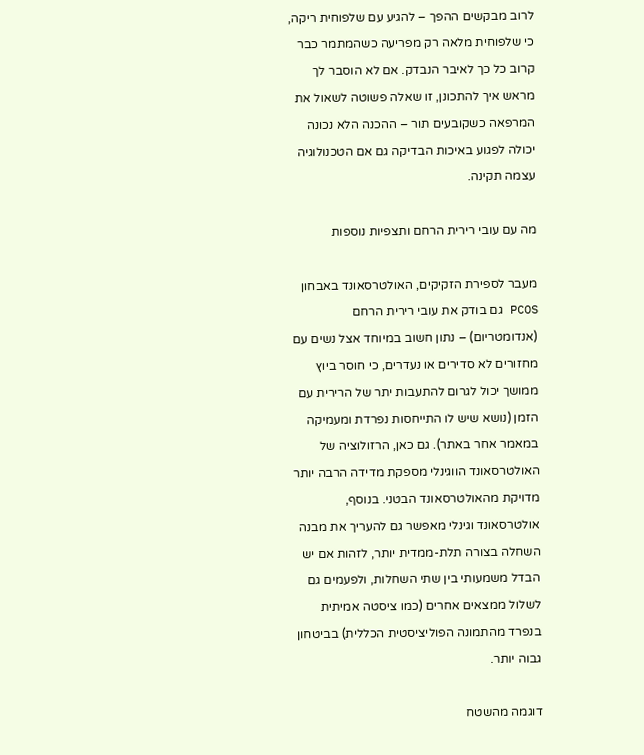לרוב מבקשים ההפך – להגיע עם שלפוחית ריקה, כי שלפוחית מלאה רק מפריעה כשהמתמר כבר קרוב כל כך לאיבר הנבדק. אם לא הוסבר לך מראש איך להתכונן, זו שאלה פשוטה לשאול את המרפאה כשקובעים תור – ההכנה הלא נכונה יכולה לפגוע באיכות הבדיקה גם אם הטכנולוגיה עצמה תקינה.

מה עם עובי רירית הרחם ותצפיות נוספות

מעבר לספירת הזקיקים, האולטרסאונד באבחון PCOS גם בודק את עובי רירית הרחם (אנדומטריום) – נתון חשוב במיוחד אצל נשים עם מחזורים לא סדירים או נעדרים, כי חוסר ביוץ ממושך יכול לגרום להתעבות יתר של הרירית עם הזמן (נושא שיש לו התייחסות נפרדת ומעמיקה במאמר אחר באתר). גם כאן, הרזולוציה של האולטרסאונד הווגינלי מספקת מדידה הרבה יותר מדויקת מהאולטרסאונד הבטני. בנוסף, אולטרסאונד וגינלי מאפשר גם להעריך את מבנה השחלה בצורה תלת-ממדית יותר, לזהות אם יש הבדל משמעותי בין שתי השחלות, ולפעמים גם לשלול ממצאים אחרים (כמו ציסטה אמיתית בנפרד מהתמונה הפוליציסטית הכללית) בביטחון גבוה יותר.

דוגמה מהשטח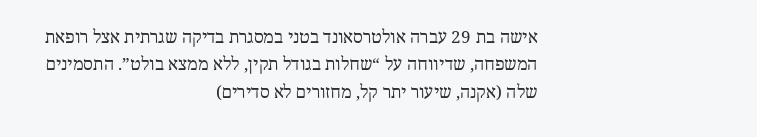אישה בת 29 עברה אולטרסאונד בטני במסגרת בדיקה שגרתית אצל רופאת המשפחה, שדיווחה על “שחלות בגודל תקין, ללא ממצא בולט”. התסמינים שלה (אקנה, שיעור יתר קל, מחזורים לא סדירים)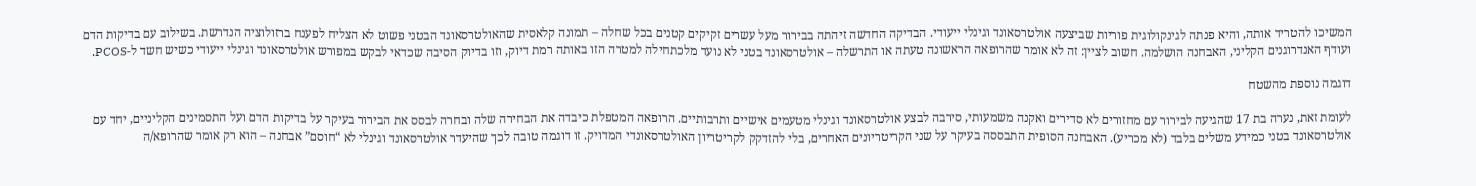המשיכו להטריד אותה, והיא פנתה לגינקולוגית פוריות שביצעה אולטרסאונד וגינלי ייעודי. הבדיקה החדשה זיהתה בבירור מעל עשרים זקיקים קטנים בכל שחלה – תמונה קלאסית שהאולטרסאונד הבטני פשוט לא הצליח לפענח ברזולוציה הנדרשת. בשילוב עם בדיקות הדם ועודף האנדרוגנים הקליני, האבחנה הושלמה. חשוב לציין: זה לא אומר שהרופאה הראשונה טעתה או התרשלה – אולטרסאונד בטני לא נועד מלכתחילה למטרה הזו באותה רמת דיוק, וזו בדיוק הסיבה שכדאי לבקש במפורש אולטרסאונד וגינלי ייעודי כשיש חשד ל-PCOS.

דוגמה נוספת מהשטח

לעומת זאת, נערה בת 17 שהגיעה לבירור עם מחזורים לא סדירים ואקנה משמעותי, סירבה לבצע אולטרסאונד וגינלי מטעמים אישיים ותרבותיים. הרופאה המטפלת כיבדה את הבחירה שלה ובחרה לבסס את הבירור בעיקר על בדיקות הדם ועל התסמינים הקליניים, יחד עם אולטרסאונד בטני כמידע משלים בלבד (לא מכריע). האבחנה הסופית התבססה בעיקר על שני הקריטריונים האחרים, בלי להזדקק לקריטריון האולטרסאונדי המדויק. זו דוגמה טובה לכך שהיעדר אולטרסאונד וגינלי לא “חוסם” אבחנה – הוא רק אומר שהרופא/ה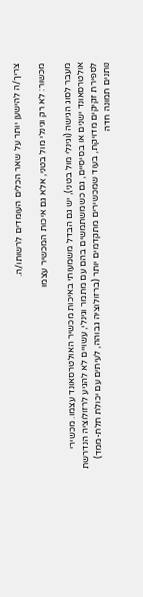צריך/ה להישען יותר על שאר הכלים העומדים לרשותו/ה.

מכשור: לא רק וגינלי מול בטני, אלא גם איכות המכשיר עצמו

מעבר לסוג הגישה (וגינלי מול בטני), יש גם הבדל משמעותי באיכות מכשיר האולטרסאונד עצמו. מכשירי אולטרסאונד ישנים או בסיסיים, גם כשמשתמשים בהם עם מתמר וגינלי, עשויים לא להגיע לרזולוציה הנדרשת לספירת זקיקים מדויקת, בעוד שמכשירים מתקדמים יותר (ברזולוציה גבוהה, לעיתים עם יכולת תלת-ממד) נותנים תמונה חדה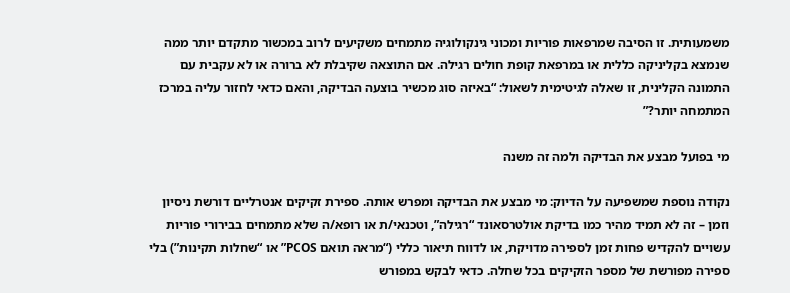משמעותית. זו הסיבה שמרפאות פוריות ומכוני גינקולוגיה מתמחים משקיעים לרוב במכשור מתקדם יותר ממה שנמצא בקליניקה כללית או במרפאת קופת חולים רגילה. אם התוצאה שקיבלת לא ברורה או לא עקבית עם התמונה הקלינית, זו שאלה לגיטימית לשאול: “באיזה סוג מכשיר בוצעה הבדיקה, והאם כדאי לחזור עליה במרכז המתמחה יותר?”

מי בפועל מבצע את הבדיקה ולמה זה משנה

נקודה נוספת שמשפיעה על הדיוק: מי מבצע את הבדיקה ומפרש אותה. ספירת זקיקים אנטרליים דורשת ניסיון וזמן – זה לא תמיד מהיר כמו בדיקת אולטרסאונד “רגילה”, וטכנאי/ת או רופא/ה שלא מתמחים בבירורי פוריות עשויים להקדיש פחות זמן לספירה מדויקת, או לדווח תיאור כללי (“מראה תואם PCOS” או “שחלות תקינות”) בלי ספירה מפורשת של מספר הזקיקים בכל שחלה. כדאי לבקש במפורש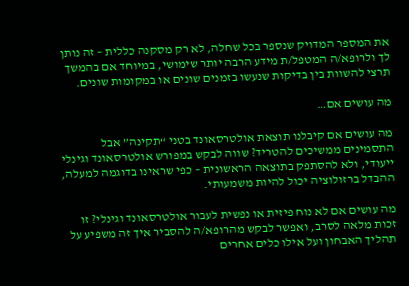את המספר המדויק שנספר בכל שחלה, לא רק מסקנה כללית – זה נותן לך ולרופא/ה המטפל/ת מידע הרבה יותר שימושי, במיוחד אם בהמשך תרצי להשוות בין בדיקות שנעשו בזמנים שונים או במקומות שונים.

מה עושים אם…

מה עושים אם קיבלנו תוצאת אולטרסאונד בטני “תקינה” אבל התסמינים ממשיכים להטריד? שווה לבקש במפורש אולטרסאונד וגינלי ייעודי, ולא להסתפק בתוצאה הראשונית – כפי שראינו בדוגמה למעלה, ההבדל ברזולוציה יכול להיות משמעותי.

מה עושים אם לא נוח פיזית או נפשית לעבור אולטרסאונד וגינלי? זו זכות מלאה לסרב, ואפשר לבקש מהרופא/ה להסביר איך זה משפיע על תהליך האבחון ועל אילו כלים אחרים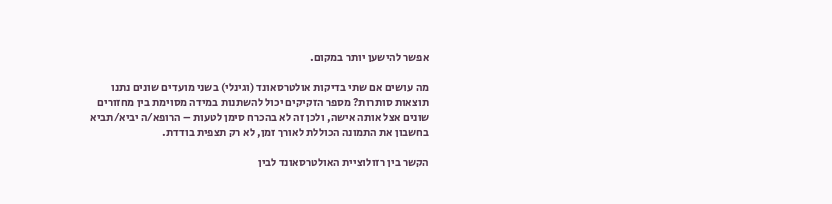אפשר להישען יותר במקום.

מה עושים אם שתי בדיקות אולטרסאונד (וגינלי) בשני מועדים שונים נתנו תוצאות סותרות? מספר הזקיקים יכול להשתנות במידה מסוימת בין מחזורים שונים אצל אותה אישה, ולכן זה לא בהכרח סימן לטעות – הרופא/ה יביא/תביא בחשבון את התמונה הכוללת לאורך זמן, לא רק תצפית בודדת.

הקשר בין רזולוציית האולטרסאונד לבין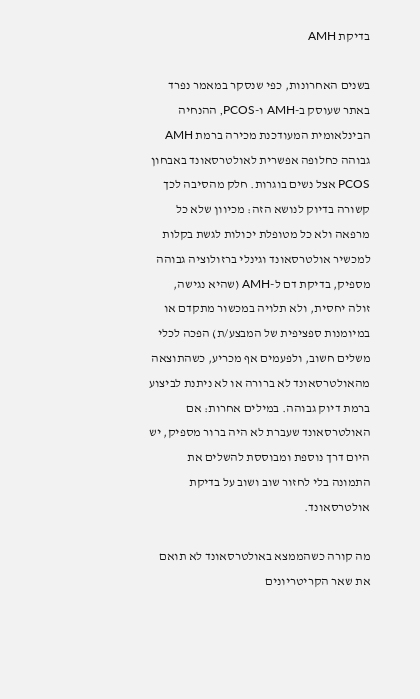בדיקת AMH

בשנים האחרונות, כפי שנסקר במאמר נפרד באתר שעוסק ב-AMH ו-PCOS, ההנחיה הבינלאומית המעודכנת מכירה ברמת AMH גבוהה כחלופה אפשרית לאולטרסאונד באבחון PCOS אצל נשים בוגרות. חלק מהסיבה לכך קשורה בדיוק לנושא הזה: מכיוון שלא כל מרפאה ולא כל מטופלת יכולות לגשת בקלות למכשיר אולטרסאונד וגינלי ברזולוציה גבוהה מספיק, בדיקת דם ל-AMH (שהיא נגישה, זולה יחסית, ולא תלויה במכשור מתקדם או במיומנות ספציפית של המבצע/ת) הפכה לכלי משלים חשוב, ולפעמים אף מכריע, כשהתוצאה מהאולטרסאונד לא ברורה או לא ניתנת לביצוע ברמת דיוק גבוהה. במילים אחרות: אם האולטרסאונד שעברת לא היה ברור מספיק, יש היום דרך נוספת ומבוססת להשלים את התמונה בלי לחזור שוב ושוב על בדיקת אולטרסאונד.

מה קורה כשהממצא באולטרסאונד לא תואם את שאר הקריטריונים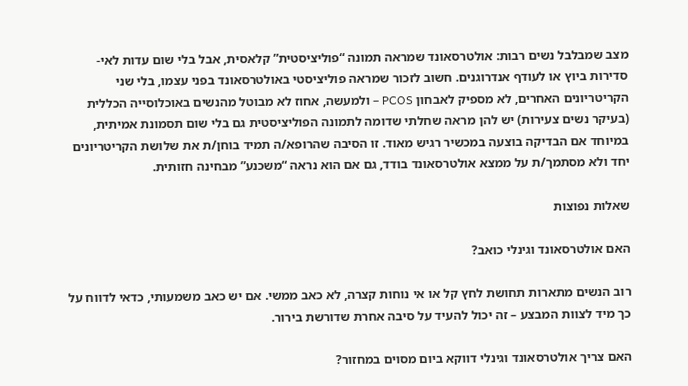מצב שמבלבל נשים רבות: אולטרסאונד שמראה תמונה “פוליציסטית” קלאסית, אבל בלי שום עדות לאי-סדירות ביוץ או לעודף אנדרוגנים. חשוב לזכור שמראה פוליציסטי באולטרסאונד בפני עצמו, בלי שני הקריטריונים האחרים, לא מספיק לאבחון PCOS – ולמעשה, אחוז לא מבוטל מהנשים באוכלוסייה הכללית (בעיקר נשים צעירות) יש להן מראה שחלתי שדומה לתמונה הפוליציסטית גם בלי שום תסמונת אמיתית, במיוחד אם הבדיקה בוצעה במכשיר רגיש מאוד. זו הסיבה שהרופא/ה תמיד בוחן/ת את שלושת הקריטריונים יחד ולא מסתמך/ת על ממצא אולטרסאונד בודד, גם אם הוא נראה “משכנע” מבחינה חזותית.

שאלות נפוצות

האם אולטרסאונד וגינלי כואב?

רוב הנשים מתארות תחושת לחץ קל או אי נוחות קצרה, לא כאב ממשי. אם יש כאב משמעותי, כדאי לדווח על כך מיד לצוות המבצע – זה יכול להעיד על סיבה אחרת שדורשת בירור.

האם צריך אולטרסאונד וגינלי דווקא ביום מסוים במחזור?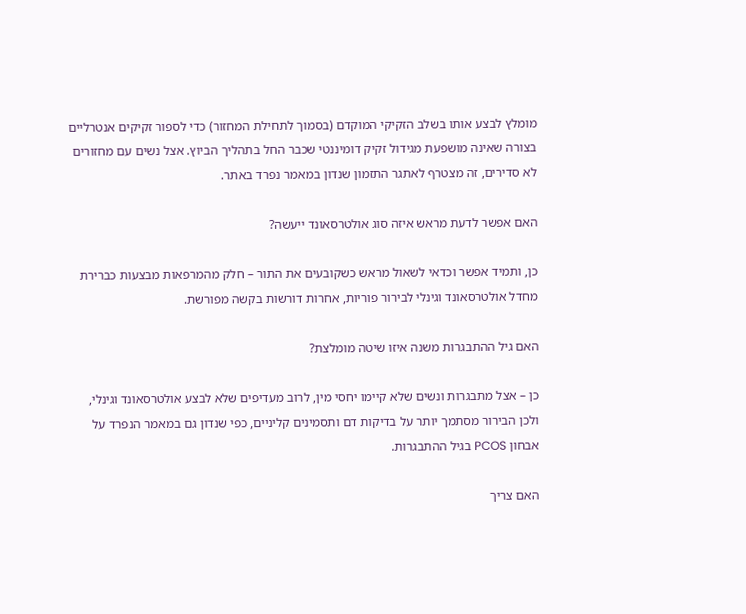מומלץ לבצע אותו בשלב הזקיקי המוקדם (בסמוך לתחילת המחזור) כדי לספור זקיקים אנטרליים בצורה שאינה מושפעת מגידול זקיק דומיננטי שכבר החל בתהליך הביוץ. אצל נשים עם מחזורים לא סדירים, זה מצטרף לאתגר התזמון שנדון במאמר נפרד באתר.

האם אפשר לדעת מראש איזה סוג אולטרסאונד ייעשה?

כן, ותמיד אפשר וכדאי לשאול מראש כשקובעים את התור – חלק מהמרפאות מבצעות כברירת מחדל אולטרסאונד וגינלי לבירור פוריות, אחרות דורשות בקשה מפורשת.

האם גיל ההתבגרות משנה איזו שיטה מומלצת?

כן – אצל מתבגרות ונשים שלא קיימו יחסי מין, לרוב מעדיפים שלא לבצע אולטרסאונד וגינלי, ולכן הבירור מסתמך יותר על בדיקות דם ותסמינים קליניים, כפי שנדון גם במאמר הנפרד על אבחון PCOS בגיל ההתבגרות.

האם צריך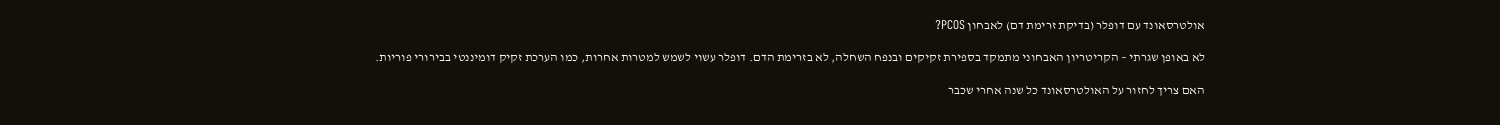אולטרסאונד עם דופלר (בדיקת זרימת דם) לאבחון PCOS?

לא באופן שגרתי – הקריטריון האבחוני מתמקד בספירת זקיקים ובנפח השחלה, לא בזרימת הדם. דופלר עשוי לשמש למטרות אחרות, כמו הערכת זקיק דומיננטי בבירורי פוריות.

האם צריך לחזור על האולטרסאונד כל שנה אחרי שכבר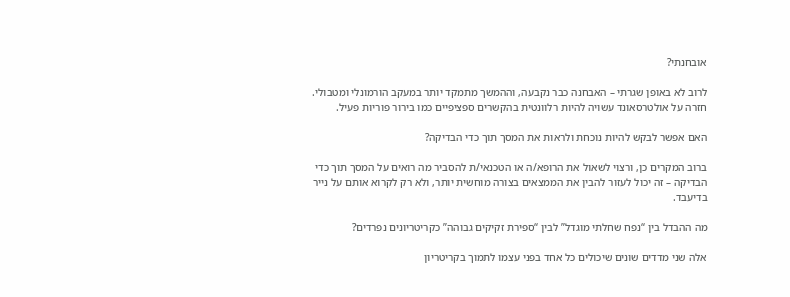אובחנתי?

לרוב לא באופן שגרתי – האבחנה כבר נקבעה, וההמשך מתמקד יותר במעקב הורמונלי ומטבולי. חזרה על אולטרסאונד עשויה להיות רלוונטית בהקשרים ספציפיים כמו בירור פוריות פעיל.

האם אפשר לבקש להיות נוכחת ולראות את המסך תוך כדי הבדיקה?

ברוב המקרים כן, ורצוי לשאול את הרופא/ה או הטכנאי/ת להסביר מה רואים על המסך תוך כדי הבדיקה – זה יכול לעזור להבין את הממצאים בצורה מוחשית יותר, ולא רק לקרוא אותם על נייר בדיעבד.

מה ההבדל בין “נפח שחלתי מוגדל” לבין “ספירת זקיקים גבוהה” כקריטריונים נפרדים?

אלה שני מדדים שונים שיכולים כל אחד בפני עצמו לתמוך בקריטריון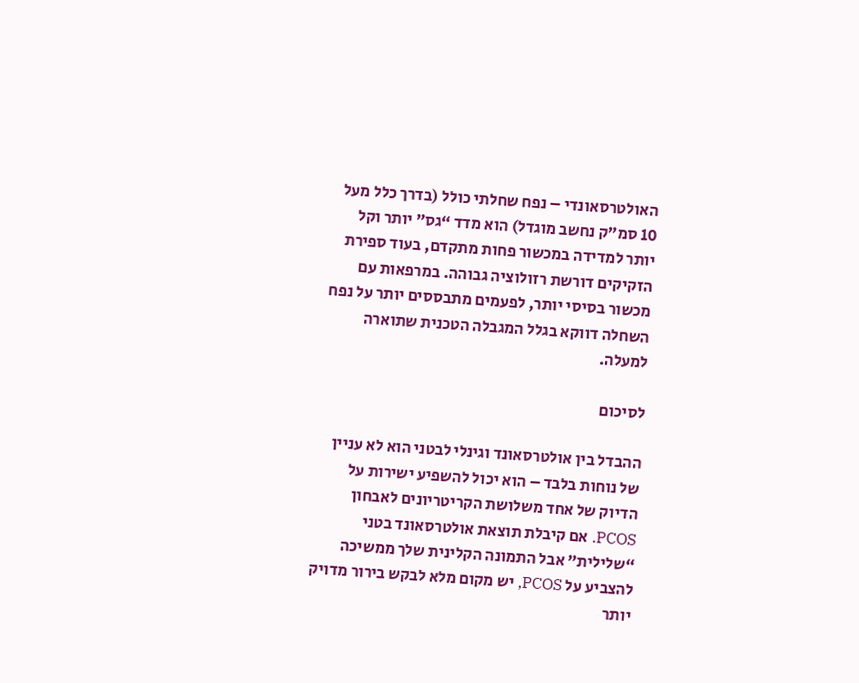האולטרסאונדי – נפח שחלתי כולל (בדרך כלל מעל 10 סמ”ק נחשב מוגדל) הוא מדד “גס” יותר וקל יותר למדידה במכשור פחות מתקדם, בעוד ספירת הזקיקים דורשת רזולוציה גבוהה. במרפאות עם מכשור בסיסי יותר, לפעמים מתבססים יותר על נפח השחלה דווקא בגלל המגבלה הטכנית שתוארה למעלה.

לסיכום

ההבדל בין אולטרסאונד וגינלי לבטני הוא לא עניין של נוחות בלבד – הוא יכול להשפיע ישירות על הדיוק של אחד משלושת הקריטריונים לאבחון PCOS. אם קיבלת תוצאת אולטרסאונד בטני “שלילית” אבל התמונה הקלינית שלך ממשיכה להצביע על PCOS, יש מקום מלא לבקש בירור מדויק יותר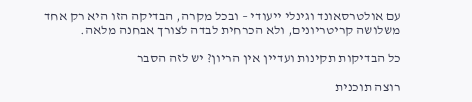עם אולטרסאונד וגינלי ייעודי – ובכל מקרה, הבדיקה הזו היא רק אחד משלושה קריטריונים, ולא הכרחית לבדה לצורך אבחנה מלאה.

כל הבדיקות תקינות ועדיין אין הריון? יש לזה הסבר

רוצה תוכנית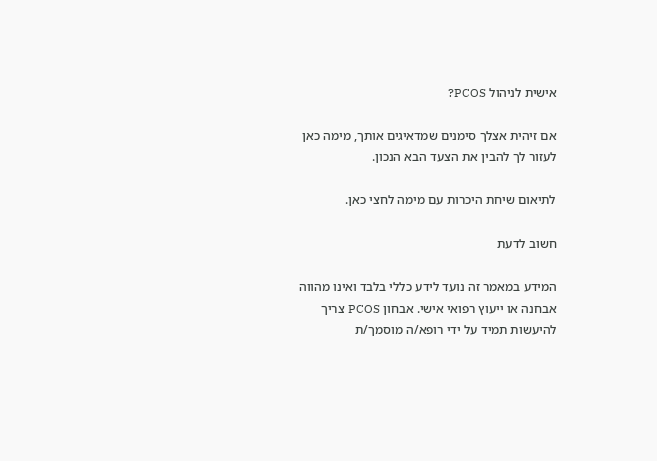אישית לניהול PCOS?

אם זיהית אצלך סימנים שמדאיגים אותך, מימה כאן לעזור לך להבין את הצעד הבא הנכון.

לתיאום שיחת היכרות עם מימה לחצי כאן.

חשוב לדעת

המידע במאמר זה נועד לידע כללי בלבד ואינו מהווה אבחנה או ייעוץ רפואי אישי. אבחון PCOS צריך להיעשות תמיד על ידי רופא/ה מוסמך/ת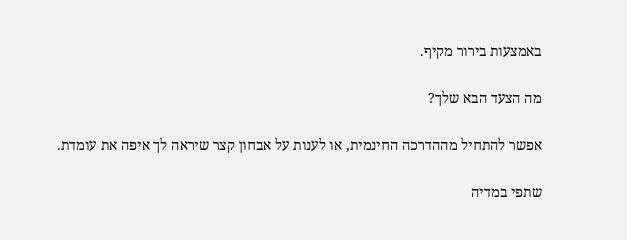באמצעות בירור מקיף.

מה הצעד הבא שלך?

אפשר להתחיל מההדרכה החינמית, או לענות על אבחון קצר שיראה לך איפה את עומדת.

שתפי במדיה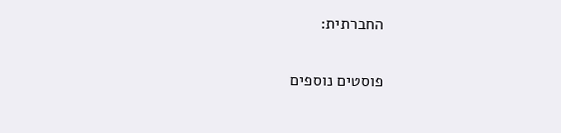החברתית:

פוסטים נוספים